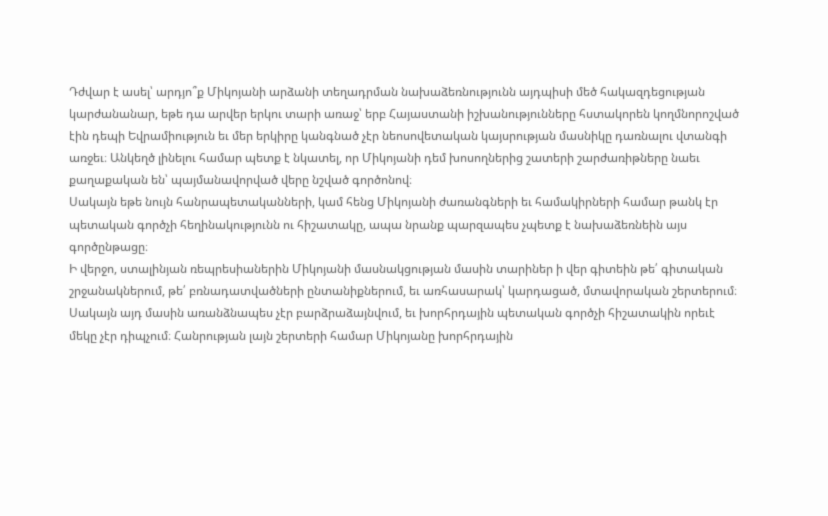Դժվար է ասել՝ արդյո՞ք Միկոյանի արձանի տեղադրման նախաձեռնությունն այդպիսի մեծ հակազդեցության կարժանանար, եթե դա արվեր երկու տարի առաջ՝ երբ Հայաստանի իշխանությունները հստակորեն կողմնորոշված էին դեպի Եվրամիություն եւ մեր երկիրը կանգնած չէր նեոսովետական կայսրության մասնիկը դառնալու վտանգի առջեւ։ Անկեղծ լինելու համար պետք է նկատել, որ Միկոյանի դեմ խոսողներից շատերի շարժառիթները նաեւ քաղաքական են՝ պայմանավորված վերը նշված գործոնով։
Սակայն եթե նույն հանրապետականների, կամ հենց Միկոյանի ժառանգների եւ համակիրների համար թանկ էր պետական գործչի հեղինակությունն ու հիշատակը, ապա նրանք պարզապես չպետք է նախաձեռնեին այս գործընթացը։
Ի վերջո, ստալինյան ռեպրեսիաներին Միկոյանի մասնակցության մասին տարիներ ի վեր գիտեին թե՛ գիտական շրջանակներում, թե՛ բռնադատվածների ընտանիքներում, եւ առհասարակ՝ կարդացած, մտավորական շերտերում։
Սակայն այդ մասին առանձնապես չէր բարձրաձայնվում, եւ խորհրդային պետական գործչի հիշատակին որեւէ մեկը չէր դիպչում։ Հանրության լայն շերտերի համար Միկոյանը խորհրդային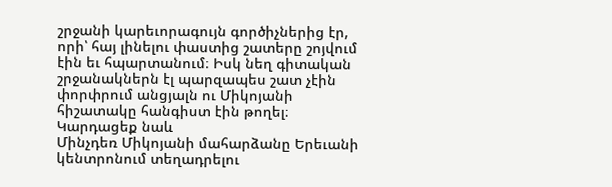շրջանի կարեւորագույն գործիչներից էր, որի՝ հայ լինելու փաստից շատերը շոյվում էին եւ հպարտանում։ Իսկ նեղ գիտական շրջանակներն էլ պարզապես շատ չէին փորփրում անցյալն ու Միկոյանի հիշատակը հանգիստ էին թողել։
Կարդացեք նաև
Մինչդեռ Միկոյանի մահարձանը Երեւանի կենտրոնում տեղադրելու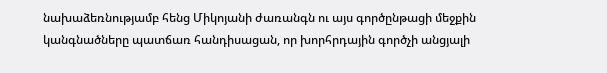նախաձեռնությամբ հենց Միկոյանի ժառանգն ու այս գործընթացի մեջքին կանգնածները պատճառ հանդիսացան, որ խորհրդային գործչի անցյալի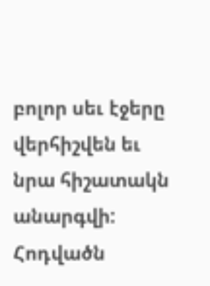բոլոր սեւ էջերը վերհիշվեն եւ նրա հիշատակն անարգվի:
Հոդվածն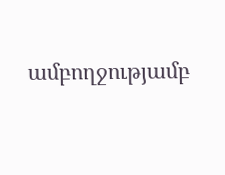ամբողջությամբ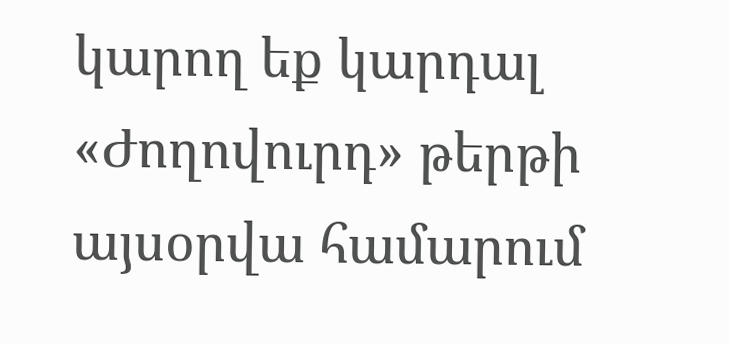կարող եք կարդալ «Ժողովուրդ» թերթի այսօրվա համարում